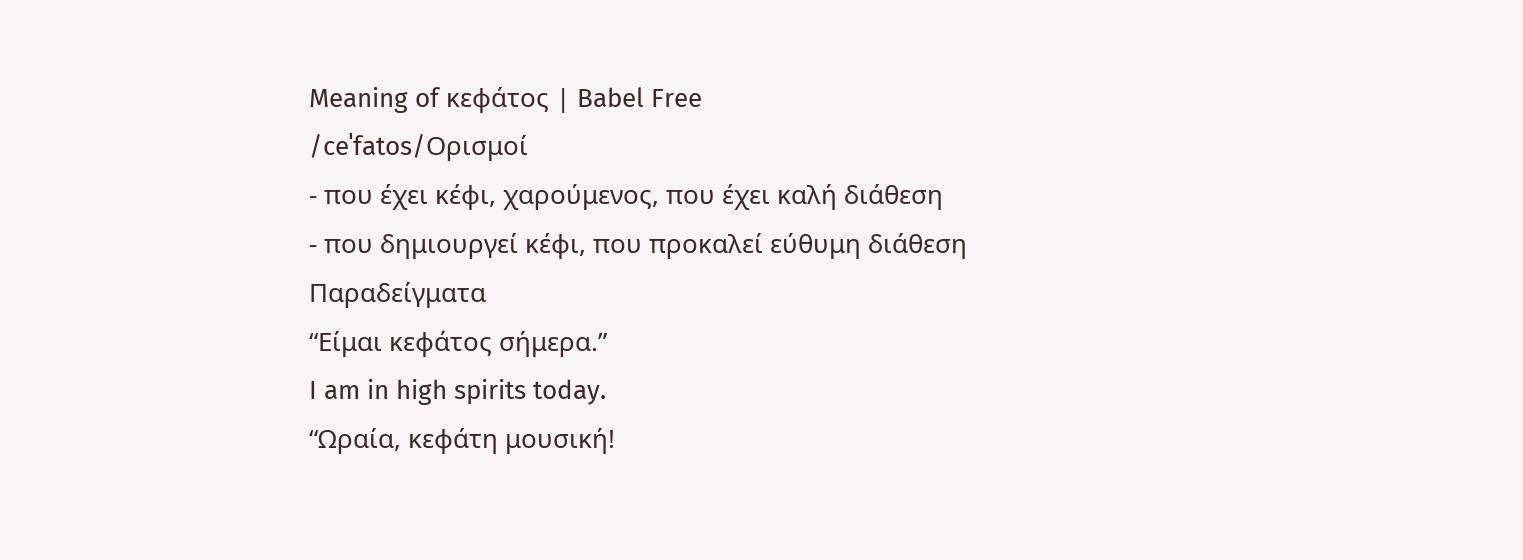Meaning of κεφάτος | Babel Free
/ceˈfatos/Ορισμοί
- που έχει κέφι, χαρούμενος, που έχει καλή διάθεση
- που δημιουργεί κέφι, που προκαλεί εύθυμη διάθεση
Παραδείγματα
“Είμαι κεφάτος σήμερα.”
I am in high spirits today.
“Ωραία, κεφάτη μουσική!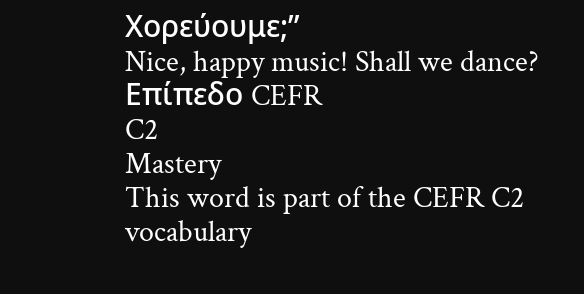Χορεύουμε;”
Nice, happy music! Shall we dance?
Επίπεδο CEFR
C2
Mastery
This word is part of the CEFR C2 vocabulary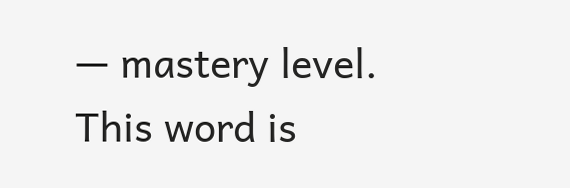— mastery level.
This word is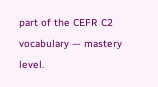part of the CEFR C2 vocabulary — mastery level.